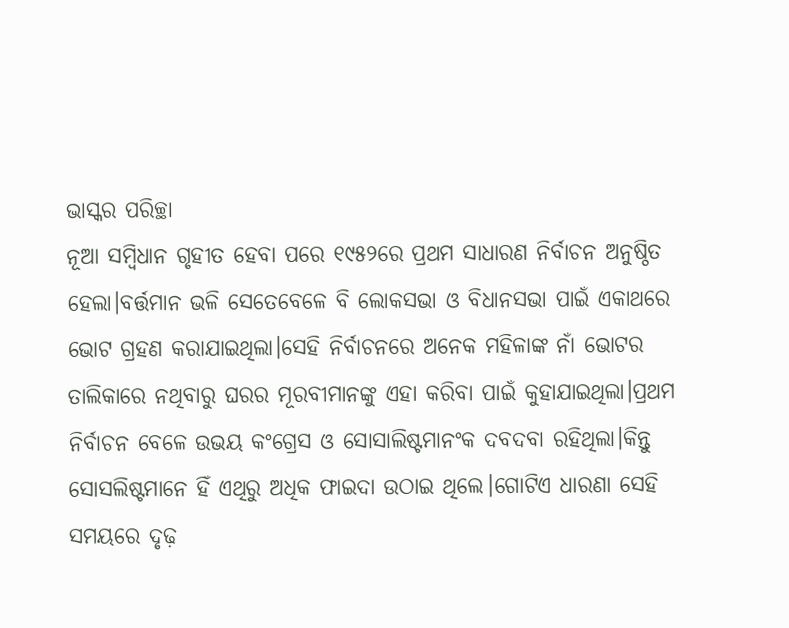ଭାସ୍କର ପରିଚ୍ଛା
ନୂଆ ସମ୍ବିଧାନ ଗୃହୀତ ହେବା ପରେ ୧୯୫୨ରେ ପ୍ରଥମ ସାଧାରଣ ନିର୍ବାଚନ ଅନୁଷ୍ଠିତ ହେଲା।ବର୍ତ୍ତମାନ ଭଳି ସେତେବେଳେ ବି ଲୋକସଭା ଓ ବିଧାନସଭା ପାଇଁ ଏକାଥରେ ଭୋଟ ଗ୍ରହଣ କରାଯାଇଥିଲା।ସେହି ନିର୍ବାଚନରେ ଅନେକ ମହିଳାଙ୍କ ନାଁ ଭୋଟର ତାଲିକାରେ ନଥିବାରୁ ଘରର ମୂରବୀମାନଙ୍କୁ ଏହା କରିବା ପାଇଁ କୁହାଯାଇଥିଲା।ପ୍ରଥମ ନିର୍ବାଚନ ବେଳେ ଉଭୟ କଂଗ୍ରେସ ଓ ସୋସାଲିଷ୍ଟମାନଂକ ଦବଦବା ରହିଥିଲା।କିନ୍ତୁ ସୋସଲିଷ୍ଟମାନେ ହିଁ ଏଥିରୁ ଅଧିକ ଫାଇଦା ଉଠାଇ ଥିଲେ।ଗୋଟିଏ ଧାରଣା ସେହି ସମୟରେ ଦୃଢ଼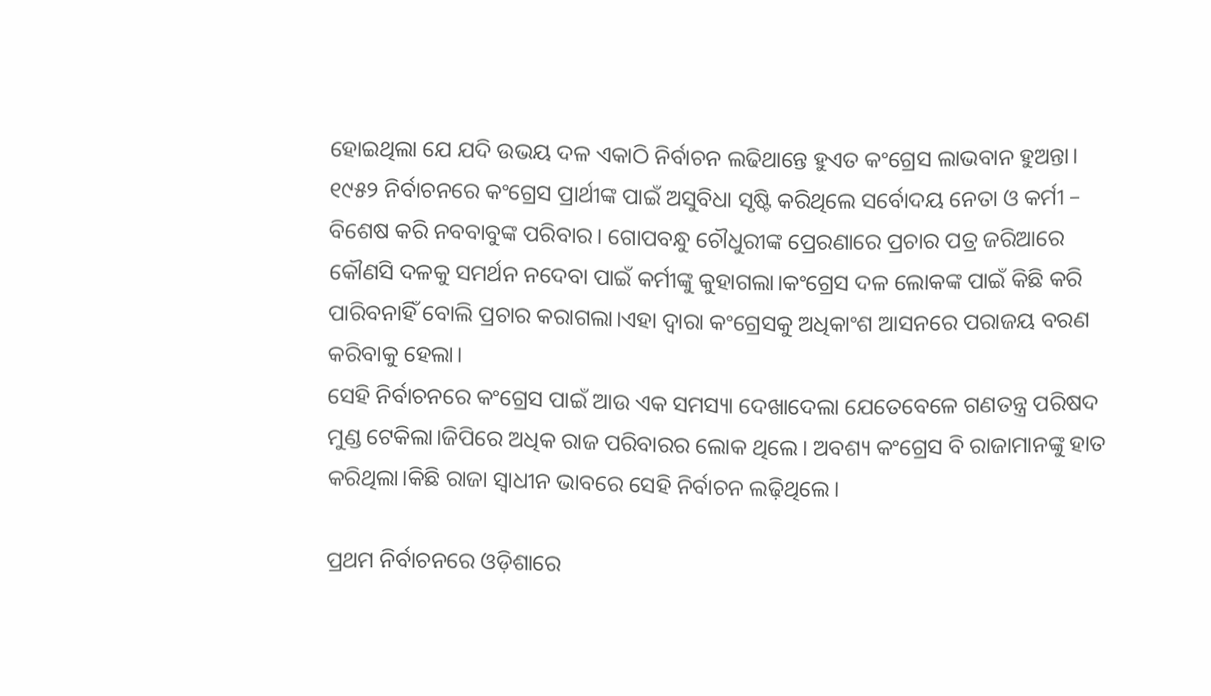ହୋଇଥିଲା ଯେ ଯଦି ଉଭୟ ଦଳ ଏକାଠି ନିର୍ବାଚନ ଲଢିଥାନ୍ତେ ହୁଏତ କଂଗ୍ରେସ ଲାଭବାନ ହୁଅନ୍ତା।
୧୯୫୨ ନିର୍ବାଚନରେ କଂଗ୍ରେସ ପ୍ରାର୍ଥୀଙ୍କ ପାଇଁ ଅସୁବିଧା ସୃଷ୍ଟି କରିଥିଲେ ସର୍ବୋଦୟ ନେତା ଓ କର୍ମୀ – ବିଶେଷ କରି ନବବାବୁଙ୍କ ପରିବାର। ଗୋପବନ୍ଧୁ ଚୌଧୁରୀଙ୍କ ପ୍ରେରଣାରେ ପ୍ରଚାର ପତ୍ର ଜରିଆରେ କୌଣସି ଦଳକୁ ସମର୍ଥନ ନଦେବା ପାଇଁ କର୍ମୀଙ୍କୁ କୁହାଗଲା।କଂଗ୍ରେସ ଦଳ ଲୋକଙ୍କ ପାଇଁ କିଛି କରି ପାରିବନାହିଁ ବୋଲି ପ୍ରଚାର କରାଗଲା।ଏହା ଦ୍ୱାରା କଂଗ୍ରେସକୁ ଅଧିକାଂଶ ଆସନରେ ପରାଜୟ ବରଣ କରିବାକୁ ହେଲା।
ସେହି ନିର୍ବାଚନରେ କଂଗ୍ରେସ ପାଇଁ ଆଉ ଏକ ସମସ୍ୟା ଦେଖାଦେଲା ଯେତେବେଳେ ଗଣତନ୍ତ୍ର ପରିଷଦ ମୁଣ୍ଡ ଟେକିଲା।ଜିପିରେ ଅଧିକ ରାଜ ପରିବାରର ଲୋକ ଥିଲେ। ଅବଶ୍ୟ କଂଗ୍ରେସ ବି ରାଜାମାନଙ୍କୁ ହାତ କରିଥିଲା।କିଛି ରାଜା ସ୍ଵାଧୀନ ଭାବରେ ସେହି ନିର୍ବାଚନ ଲଢ଼ିଥିଲେ।

ପ୍ରଥମ ନିର୍ବାଚନରେ ଓଡ଼ିଶାରେ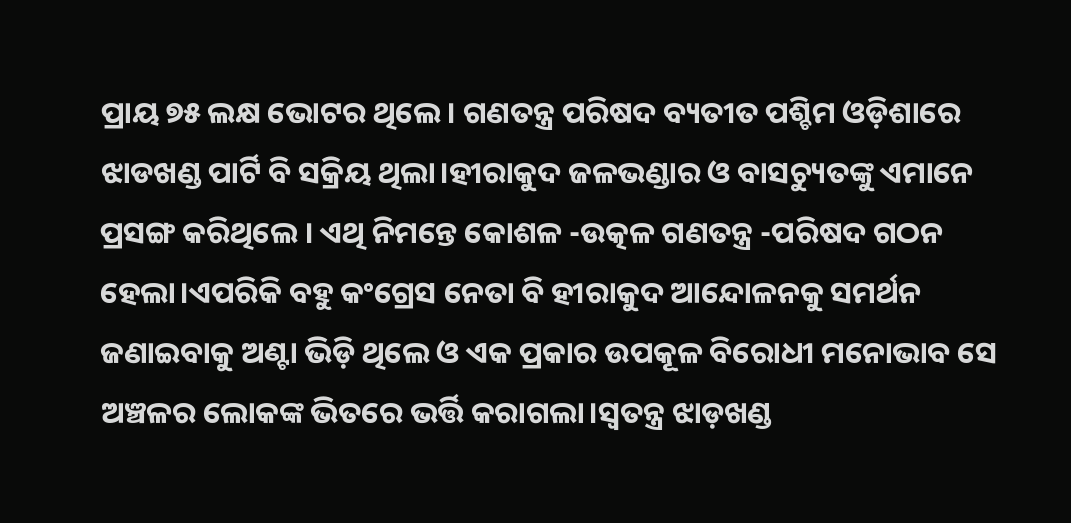ପ୍ରାୟ ୭୫ ଲକ୍ଷ ଭୋଟର ଥିଲେ। ଗଣତନ୍ତ୍ର ପରିଷଦ ବ୍ୟତୀତ ପଶ୍ଚିମ ଓଡ଼ିଶାରେ ଝାଡଖଣ୍ଡ ପାର୍ଟି ବି ସକ୍ରିୟ ଥିଲା।ହୀରାକୁଦ ଜଳଭଣ୍ଡାର ଓ ବାସଚ୍ୟୁତଙ୍କୁ ଏମାନେ ପ୍ରସଙ୍ଗ କରିଥିଲେ । ଏଥି ନିମନ୍ତେ କୋଶଳ -ଉତ୍କଳ ଗଣତନ୍ତ୍ର -ପରିଷଦ ଗଠନ ହେଲା।ଏପରିକି ବହୁ କଂଗ୍ରେସ ନେତା ବି ହୀରାକୁଦ ଆନ୍ଦୋଳନକୁ ସମର୍ଥନ ଜଣାଇବାକୁ ଅଣ୍ଟା ଭିଡ଼ି ଥିଲେ ଓ ଏକ ପ୍ରକାର ଉପକୂଳ ବିରୋଧୀ ମନୋଭାବ ସେ ଅଞ୍ଚଳର ଲୋକଙ୍କ ଭିତରେ ଭର୍ତ୍ତି କରାଗଲା।ସ୍ଵତନ୍ତ୍ର ଝାଡ଼ଖଣ୍ଡ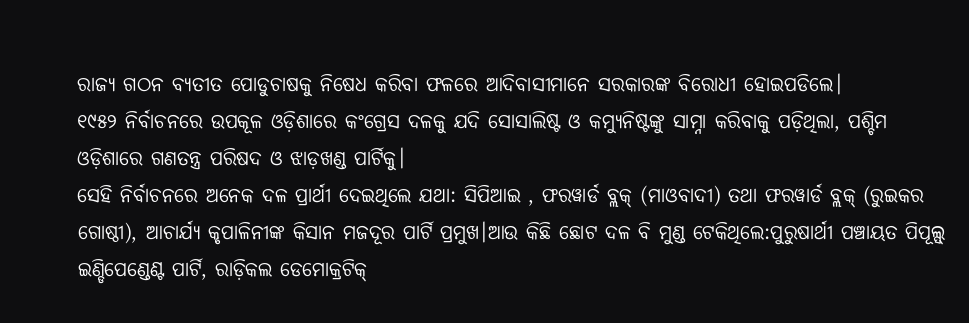ରାଜ୍ୟ ଗଠନ ବ୍ୟତୀତ ପୋଡୁଚାଷକୁ ନିଷେଧ କରିବା ଫଳରେ ଆଦିବାସୀମାନେ ସରକାରଙ୍କ ବିରୋଧୀ ହୋଇପଡିଲେ।
୧୯୫୨ ନିର୍ବାଚନରେ ଉପକୂଳ ଓଡ଼ିଶାରେ କଂଗ୍ରେସ ଦଳକୁ ଯଦି ସୋସାଲିଷ୍ଟ ଓ କମ୍ୟୁନିଷ୍ଟଙ୍କୁ ସାମ୍ନା କରିବାକୁ ପଡ଼ିଥିଲା, ପଶ୍ଚିମ ଓଡ଼ିଶାରେ ଗଣତନ୍ତ୍ର ପରିଷଦ ଓ ଝାଡ଼ଖଣ୍ଡ ପାର୍ଟିକୁ।
ସେହି ନିର୍ବାଚନରେ ଅନେକ ଦଳ ପ୍ରାର୍ଥୀ ଦେଇଥିଲେ ଯଥା: ସିପିଆଇ , ଫରୱାର୍ଡ ବ୍ଲକ୍ (ମାଓବାଦୀ) ତଥା ଫରୱାର୍ଡ ବ୍ଲକ୍ (ରୁଇକର ଗୋଷ୍ଠୀ), ଆଚାର୍ଯ୍ୟ କୃପାଳିନୀଙ୍କ କିସାନ ମଜଦୂର ପାର୍ଟି ପ୍ରମୁଖ।ଆଉ କିଛି ଛୋଟ ଦଳ ବି ମୁଣ୍ଡ ଟେକିଥିଲେ:ପୁରୁଷାର୍ଥୀ ପଞ୍ଚାୟତ ପିପୂଲ୍ସ୍ ଇଣ୍ଡିପେଣ୍ଡେଣ୍ଟ ପାର୍ଟି, ରାଡ଼ିକଲ ଡେମୋକ୍ରଟିକ୍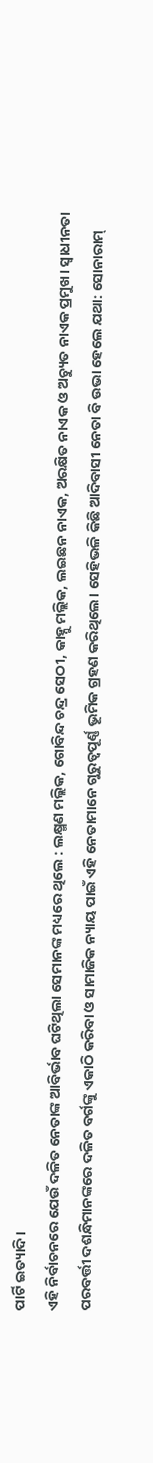ପାର୍ଟି ଇତ୍ୟାଦି।
ଏହି ନିର୍ବାଚନରେ ଯେଉଁ ଦଳିତ ନେତାଙ୍କ ଆବିର୍ଭାବ ଘଟିଥିଲା ସେମାନଙ୍କ ମଧ୍ୟରେ ଥିଲେ : ଲକ୍ଷ୍ମଣ ମଲ୍ଲିକ, ଗୋବିନ୍ଦ ଚନ୍ଦ୍ର ସେଠୀ, କାହ୍ନୁ ମଲ୍ଲିକ, ଲଇଛନ ନାଏକ, ଅରକ୍ଷିତ ନାଏକ ଓ ଅଚ୍ୟୁତ ନାଏକ ପ୍ରମୁଖ। ସ୍ଵାଧୀନତା ପରବର୍ତ୍ତୀ ଦଶନ୍ଧିମାନଙ୍କରେ ଦଳିତ ବର୍ଗଙ୍କୁ ଏକାଠି କରିବା ଓ ସାମାଜିକ ନ୍ୟାୟ ପାଇଁ ଏହି ନେତାମାନେ ଗୁରୁତ୍ଵପୂର୍ଣ୍ଣ ଭୂମିକ ଗ୍ରହଣ କରିଥିଲେ। ସେହିଭଳି କିଛି ଆଦିବାସୀ ନେତା ବି ଉଭା ହେଲେ ଯଥା: ସୋନାରାମ୍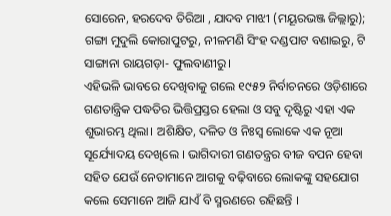ସୋରେନ, ହରଦେବ ତିରିଆ , ଯାଦବ ମାଝୀ (ମୟୂରଭଞ୍ଜ ଜିଲ୍ଲାରୁ); ଗଙ୍ଗା ମୁଦୁଲି କୋରାପୁଟରୁ, ନୀଳମଣି ସିଂହ ଦଣ୍ଡପାଟ ବଣାଇରୁ, ଟି ସାଙ୍ଗାନା ରାୟଗଡ଼ା- ଫୁଲବାଣୀରୁ।
ଏହିଭଳି ଭାବରେ ଦେଖିବାକୁ ଗଲେ ୧୯୫୨ ନିର୍ବାଚନରେ ଓଡ଼ିଶାରେ ଗଣତାନ୍ତ୍ରିକ ପଦ୍ଧତିର ଭିତ୍ତିପ୍ରସ୍ତର ହେଲା ଓ ସବୁ ଦୃଷ୍ଟିରୁ ଏହା ଏକ ଶୁଭାରମ୍ଭ ଥିଲା। ଅଶିକ୍ଷିତ, ଦଳିତ ଓ ନିଃସ୍ଵ ଲୋକେ ଏକ ନୂଆ ସୂର୍ଯ୍ୟୋଦୟ ଦେଖିଲେ । ଭାଗିଦାରୀ ଗଣତନ୍ତ୍ରର ବୀଜ ବପନ ହେବା ସହିତ ଯେଉଁ ନେତାମାନେ ଆଗକୁ ବଢ଼ିବାରେ ଲୋକଙ୍କୁ ସହଯୋଗ କଲେ ସେମାନେ ଆଜି ଯାଏଁ ବି ସ୍ମରଣରେ ରହିଛନ୍ତି ।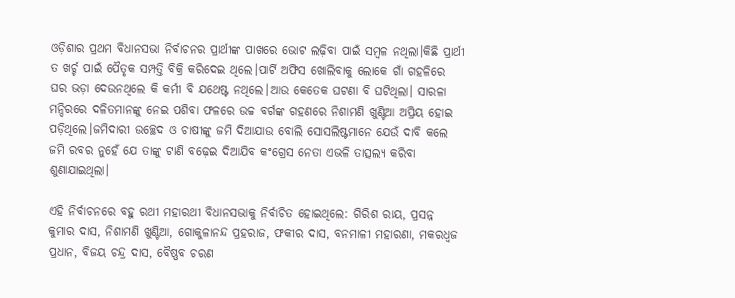ଓଡ଼ିଶାର ପ୍ରଥମ ବିଧାନସଭା ନିର୍ବାଚନର ପ୍ରାର୍ଥୀଙ୍କ ପାଖରେ ଭୋଟ ଲଢ଼ିବା ପାଇଁ ସମ୍ବଳ ନଥିଲା।କିଛି ପ୍ରାର୍ଥୀ ତ ଖର୍ଚ୍ଚ ପାଇଁ ପୈତୃକ ସମ୍ପତ୍ତି ବିକ୍ରି କରିଦେଇ ଥିଲେ।ପାର୍ଟି ଅଫିସ ଖୋଲିବାକୁ ଲୋକେ ଗାଁ ଗହଳିରେ ଘର ଭଡ଼ା ଦେଉନଥିଲେ କି କର୍ମୀ ବି ଯଥେଷ୍ଟ ନଥିଲେ।ଆଉ କେତେକ ଘଟଣା ବି ଘଟିଥିଲା। ସାରଳା ମନ୍ଦିରରେ ଦଳିତମାନଙ୍କୁ ନେଇ ପଶିବା ଫଳରେ ଉଚ୍ଚ ବର୍ଗଙ୍କ ଗହଣରେ ନିଶାମଣି ଖୁଣ୍ଟିଆ ଅପ୍ରିୟ ହୋଇ ପଡ଼ିଥିଲେ।ଜମିଦାରୀ ଉଚ୍ଛେଦ ଓ ଚାଷୀଙ୍କୁ ଜମି ଦିଆଯାଉ ବୋଲି ସୋସଲିଷ୍ଟମାନେ ଯେଉଁ ଦାବି କଲେ ଜମି ରବର ନୁହେଁ ଯେ ତାଙ୍କୁ ଟାଣି ବଢ଼େଇ ଦିଆଯିବ କଂଗ୍ରେସ ନେତା ଏଭଳି ତାତ୍ସଲ୍ୟ କରିବା ଶୁଣାଯାଇଥିଲା।

ଏହି ନିର୍ବାଚନରେ ବହୁ ରଥୀ ମହାରଥୀ ବିଧାନସଭାକୁ ନିର୍ବାଚିତ ହୋଇଥିଲେ: ଗିରିଶ ରାୟ, ପ୍ରସନ୍ନ କୁମାର ଦାସ, ନିଶାମଣି ଖୁଣ୍ଟିଆ, ଗୋକୁଳାନନ୍ଦ ପ୍ରହରାଜ, ଫକୀର ଦାସ, ବନମାଳୀ ମହାରଣା, ମକରଧ୍ବଜ ପ୍ରଧାନ, ବିଜୟ ଚନ୍ଦ୍ର ଦାସ, ବୈଷ୍ଣବ ଚରଣ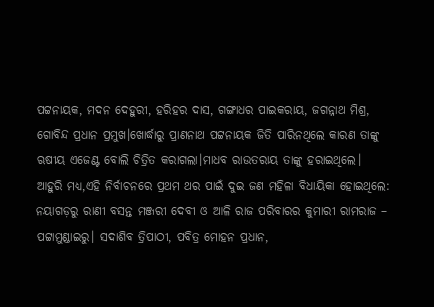ପଟ୍ଟନାୟକ, ମଦନ ଦେହୁରୀ, ହରିହର ଦାସ, ଗଙ୍ଗାଧର ପାଇକରାୟ, ଜଗନ୍ନାଥ ମିଶ୍ର, ଗୋବିନ୍ଦ ପ୍ରଧାନ ପ୍ରମୁଖ।ଖୋର୍ଦ୍ଧାରୁ ପ୍ରାଣନାଥ ପଟ୍ଟନାୟକ ଜିତି ପାରିନଥିଲେ କାରଣ ତାଙ୍କୁ ଋଷୀୟ ଏଜେଣ୍ଟ ବୋଲି ଚିତ୍ରିତ କରାଗଲା।ମାଧବ ରାଉତରାୟ ତାଙ୍କୁ ହରାଇଥିଲେ।
ଆହୁରି ମଧ୍ୟ,ଏହି ନିର୍ବାଚନରେ ପ୍ରଥମ ଥର ପାଇଁ ଦୁଇ ଜଣ ମହିଳା ବିଧାୟିକା ହୋଇଥିଲେ: ନୟାଗଡ଼ରୁ ରାଣୀ ବସନ୍ତ ମଞ୍ଜରୀ ଦେବୀ ଓ ଆଳି ରାଜ ପରିବାରର କୁମାରୀ ରାମରାଜ – ପଟ୍ଟାମୁଣ୍ଡାଇରୁ। ସଦାଶିବ ତ୍ରିପାଠୀ, ପବିତ୍ର ମୋହନ ପ୍ରଧାନ,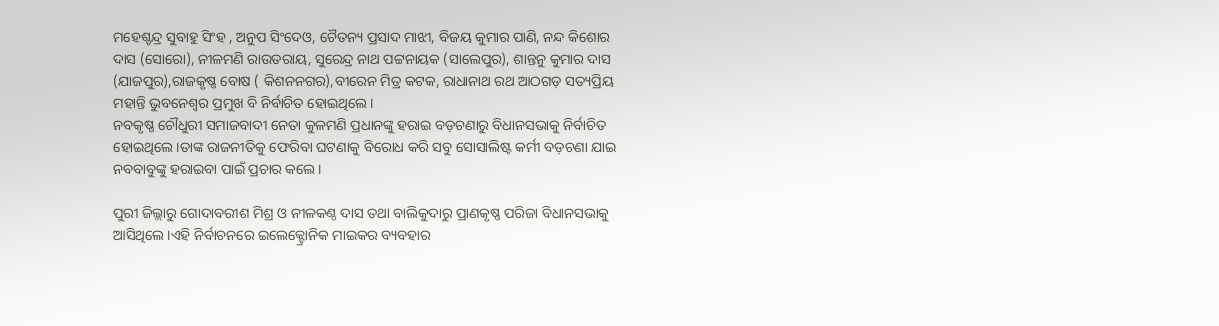ମହେଶ୍ଚନ୍ଦ୍ର ସୁବାହୁ ସିଂହ , ଅନୁପ ସିଂଦେଓ, ଚୈତନ୍ୟ ପ୍ରସାଦ ମାଝୀ, ବିଜୟ କୁମାର ପାଣି, ନନ୍ଦ କିଶୋର ଦାସ (ସୋରୋ), ନୀଳମଣି ରାଉତରାୟ, ସୁରେନ୍ଦ୍ର ନାଥ ପଟ୍ଟନାୟକ (ସାଲେପୁର), ଶାନ୍ତନୁ କୁମାର ଦାସ (ଯାଜପୁର),ରାଜକୃଷ୍ଣ ବୋଷ ( କିଶନନଗର),ବୀରେନ ମିତ୍ର କଟକ, ରାଧାନାଥ ରଥ ଆଠଗଡ଼ ସତ୍ୟପ୍ରିୟ ମହାନ୍ତି ଭୁବନେଶ୍ୱର ପ୍ରମୁଖ ବି ନିର୍ବାଚିତ ହୋଇଥିଲେ।
ନବକୃଷ୍ଣ ଚୌଧୁରୀ ସମାଜବାଦୀ ନେତା କୁଳମଣି ପ୍ରଧାନଙ୍କୁ ହରାଇ ବଡ଼ଚଣାରୁ ବିଧାନସଭାକୁ ନିର୍ବାଚିତ ହୋଇଥିଲେ।ତାଙ୍କ ରାଜନୀତିକୁ ଫେରିବା ଘଟଣାକୁ ବିରୋଧ କରି ସବୁ ସୋସାଲିଷ୍ଟ କର୍ମୀ ବଡ଼ଚଣା ଯାଇ ନବବାବୁଙ୍କୁ ହରାଇବା ପାଇଁ ପ୍ରଚାର କଲେ।

ପୁରୀ ଜିଲ୍ଲାରୁ ଗୋଦାବରୀଶ ମିଶ୍ର ଓ ନୀଳକଣ୍ଠ ଦାସ ତଥା ବାଲିକୁଦାରୁ ପ୍ରାଣକୃଷ୍ଣ ପରିଜା ବିଧାନସଭାକୁ ଆସିଥିଲେ।ଏହି ନିର୍ବାଚନରେ ଇଲେକ୍ଟ୍ରୋନିକ ମାଇକର ବ୍ୟବହାର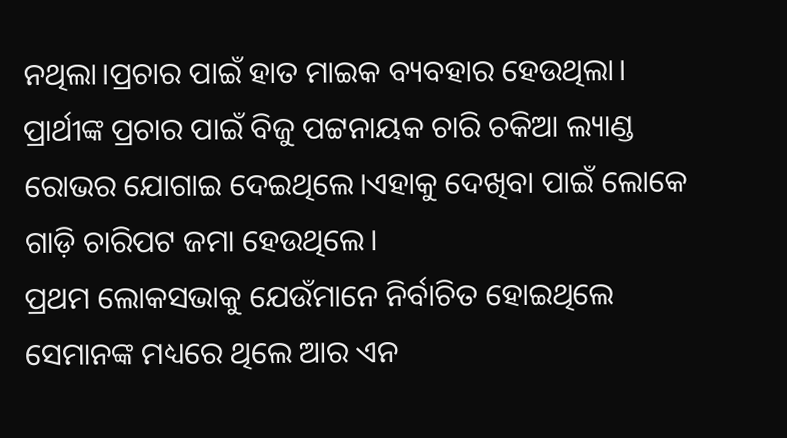ନଥିଲା।ପ୍ରଚାର ପାଇଁ ହାତ ମାଇକ ବ୍ୟବହାର ହେଉଥିଲା। ପ୍ରାର୍ଥୀଙ୍କ ପ୍ରଚାର ପାଇଁ ବିଜୁ ପଟ୍ଟନାୟକ ଚାରି ଚକିଆ ଲ୍ୟାଣ୍ଡ ରୋଭର ଯୋଗାଇ ଦେଇଥିଲେ।ଏହାକୁ ଦେଖିବା ପାଇଁ ଲୋକେ ଗାଡ଼ି ଚାରିପଟ ଜମା ହେଉଥିଲେ।
ପ୍ରଥମ ଲୋକସଭାକୁ ଯେଉଁମାନେ ନିର୍ବାଚିତ ହୋଇଥିଲେ ସେମାନଙ୍କ ମଧ୍ୟରେ ଥିଲେ ଆର ଏନ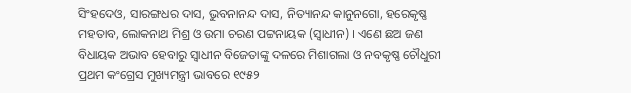ସିଂହଦେଓ, ସାରଙ୍ଗଧର ଦାସ, ଭୁବନାନନ୍ଦ ଦାସ, ନିତ୍ୟାନନ୍ଦ କାନୁନଗୋ, ହରେକୃଷ୍ଣ ମହତାବ, ଲୋକନାଥ ମିଶ୍ର ଓ ଉମା ଚରଣ ପଟ୍ଟନାୟକ (ସ୍ଵାଧୀନ) । ଏଣେ ଛଅ ଜଣ ବିଧାୟକ ଅଭାବ ହେବାରୁ ସ୍ଵାଧୀନ ବିଜେତାଙ୍କୁ ଦଳରେ ମିଶାଗଲା ଓ ନବକୃଷ୍ଣ ଚୌଧୁରୀ ପ୍ରଥମ କଂଗ୍ରେସ ମୁଖ୍ୟମନ୍ତ୍ରୀ ଭାବରେ ୧୯୫୨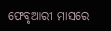ଫେବୃଆରୀ ମାସରେ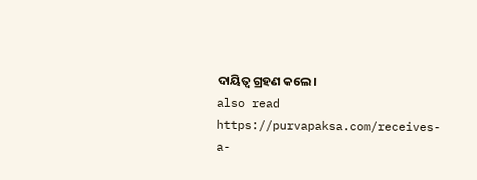ଦାୟିତ୍ଵ ଗ୍ରହଣ କଲେ।
also read https://purvapaksa.com/receives-a-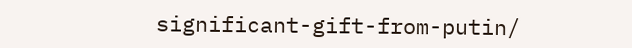significant-gift-from-putin/